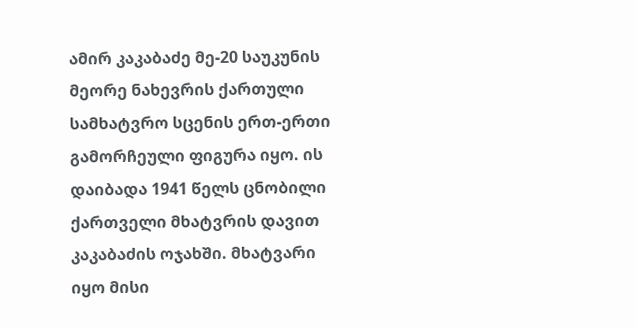ამირ კაკაბაძე მე-20 საუკუნის მეორე ნახევრის ქართული სამხატვრო სცენის ერთ-ერთი გამორჩეული ფიგურა იყო. ის დაიბადა 1941 წელს ცნობილი ქართველი მხატვრის დავით კაკაბაძის ოჯახში. მხატვარი იყო მისი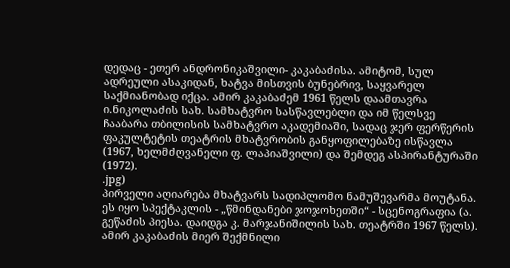დედაც - ეთერ ანდრონიკაშვილი- კაკაბაძისა. ამიტომ, სულ ადრეული ასაკიდან, ხატვა მისთვის ბუნებრივ, საყვარელ საქმიანობად იქცა. ამირ კაკაბაძემ 1961 წელს დაამთავრა ი.ნიკოლაძის სახ. სამხატვრო სასწავლებლი და იმ წელსვე ჩააბარა თბილისის სამხატვრო აკადემიაში, სადაც ჯერ ფერწერის ფაკულტეტის თეატრის მხატვრობის განყოფილებაზე ისწავლა (1967, ხელმძღვანელი ფ. ლაპიაშვილი) და შემდეგ ასპირანტურაში (1972).
.jpg)
პირველი აღიარება მხატვარს სადიპლომო ნამუშევარმა მოუტანა. ეს იყო სპექტაკლის - „წმინდანები ჯოჯოხეთში“ - სცენოგრაფია (ა. გეწაძის პიესა. დაიდგა კ. მარჯანიშილის სახ. თეატრში 1967 წელს). ამირ კაკაბაძის მიერ შექმნილი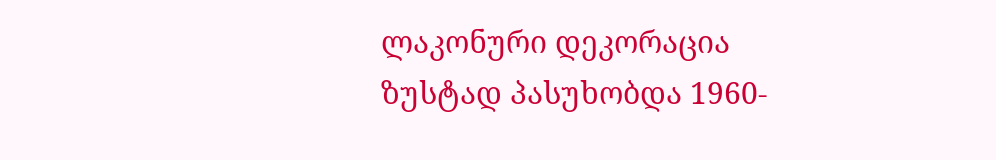ლაკონური დეკორაცია ზუსტად პასუხობდა 1960-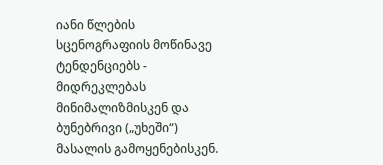იანი წლების სცენოგრაფიის მოწინავე ტენდენციებს - მიდრეკლებას მინიმალიზმისკენ და ბუნებრივი („უხეში“) მასალის გამოყენებისკენ.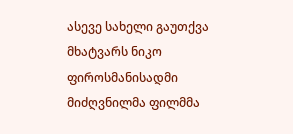ასევე სახელი გაუთქვა მხატვარს ნიკო ფიროსმანისადმი მიძღვნილმა ფილმმა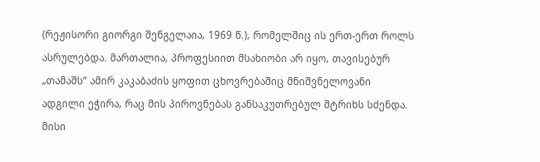(რეჟისორი გიორგი შენგელაია, 1969 წ.), რომელშიც ის ერთ-ერთ როლს ასრულებდა. მართალია, პროფესიით მსახიობი არ იყო, თავისებურ „თამაშს“ ამირ კაკაბაძის ყოფით ცხოვრებაშიც მნიშვნელოვანი ადგილი ეჭირა, რაც მის პიროვნებას განსაკუთრებულ შტრიხს სძენდა. მისი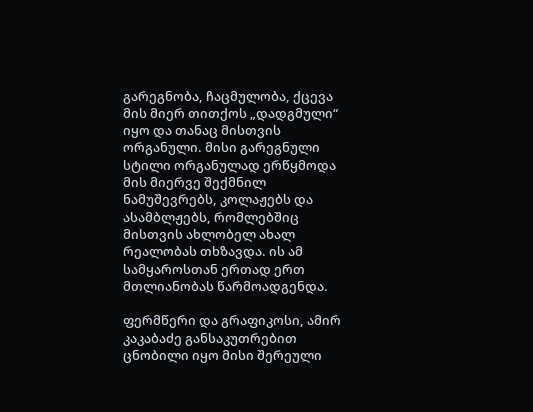გარეგნობა, ჩაცმულობა, ქცევა მის მიერ თითქოს „დადგმული“ იყო და თანაც მისთვის ორგანული. მისი გარეგნული სტილი ორგანულად ერწყმოდა მის მიერვე შექმნილ ნამუშევრებს, კოლაჟებს და ასამბლჟებს, რომლებშიც მისთვის ახლობელ ახალ რეალობას თხზავდა. ის ამ სამყაროსთან ერთად ერთ მთლიანობას წარმოადგენდა.

ფერმწერი და გრაფიკოსი, ამირ კაკაბაძე განსაკუთრებით ცნობილი იყო მისი შერეული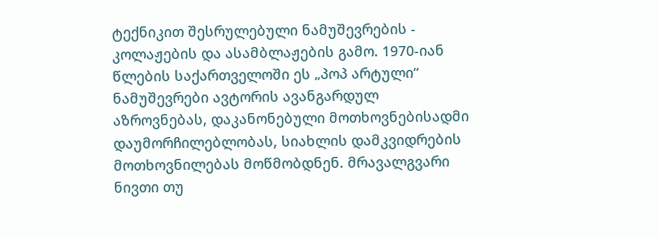ტექნიკით შესრულებული ნამუშევრების - კოლაჟების და ასამბლაჟების გამო. 1970-იან წლების საქართველოში ეს „პოპ არტული“ ნამუშევრები ავტორის ავანგარდულ აზროვნებას, დაკანონებული მოთხოვნებისადმი დაუმორჩილებლობას, სიახლის დამკვიდრების მოთხოვნილებას მოწმობდნენ. მრავალგვარი ნივთი თუ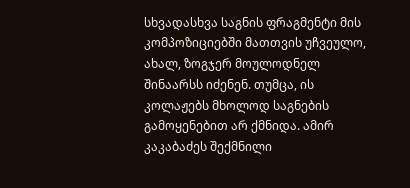სხვადასხვა საგნის ფრაგმენტი მის კომპოზიციებში მათთვის უჩვეულო, ახალ, ზოგჯერ მოულოდნელ შინაარსს იძენენ. თუმცა, ის კოლაჟებს მხოლოდ საგნების გამოყენებით არ ქმნიდა. ამირ კაკაბაძეს შექმნილი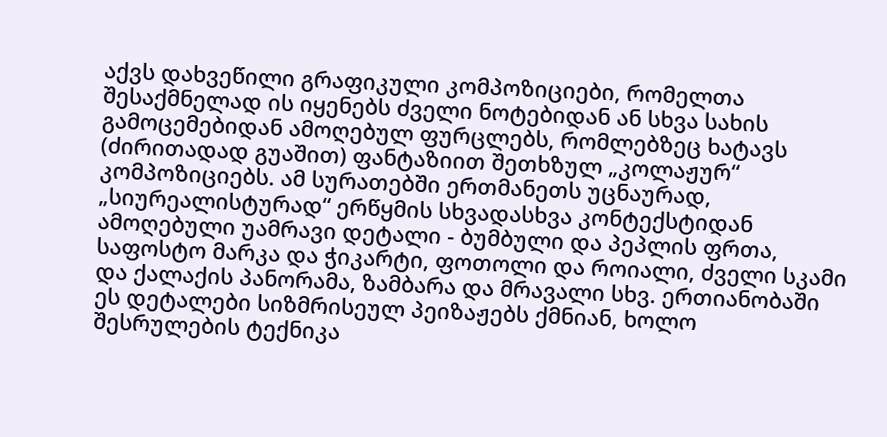აქვს დახვეწილი გრაფიკული კომპოზიციები, რომელთა შესაქმნელად ის იყენებს ძველი ნოტებიდან ან სხვა სახის გამოცემებიდან ამოღებულ ფურცლებს, რომლებზეც ხატავს (ძირითადად გუაშით) ფანტაზიით შეთხზულ „კოლაჟურ“ კომპოზიციებს. ამ სურათებში ერთმანეთს უცნაურად, „სიურეალისტურად“ ერწყმის სხვადასხვა კონტექსტიდან ამოღებული უამრავი დეტალი - ბუმბული და პეპლის ფრთა, საფოსტო მარკა და ჭიკარტი, ფოთოლი და როიალი, ძველი სკამი და ქალაქის პანორამა, ზამბარა და მრავალი სხვ. ერთიანობაში ეს დეტალები სიზმრისეულ პეიზაჟებს ქმნიან, ხოლო შესრულების ტექნიკა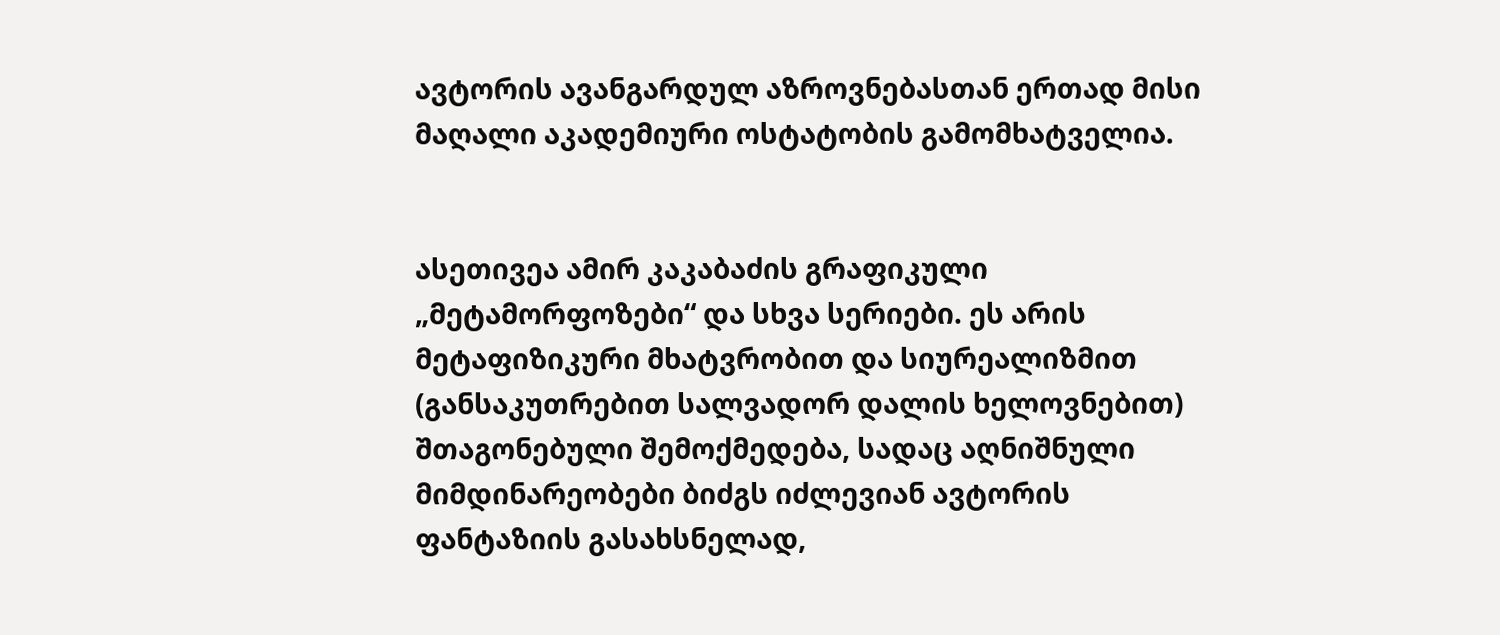ავტორის ავანგარდულ აზროვნებასთან ერთად მისი მაღალი აკადემიური ოსტატობის გამომხატველია.


ასეთივეა ამირ კაკაბაძის გრაფიკული „მეტამორფოზები“ და სხვა სერიები. ეს არის მეტაფიზიკური მხატვრობით და სიურეალიზმით (განსაკუთრებით სალვადორ დალის ხელოვნებით) შთაგონებული შემოქმედება, სადაც აღნიშნული მიმდინარეობები ბიძგს იძლევიან ავტორის ფანტაზიის გასახსნელად,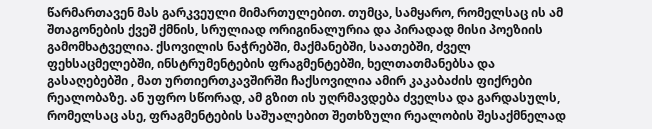წარმართავენ მას გარკვეული მიმართულებით. თუმცა, სამყარო, რომელსაც ის ამ შთაგონების ქვეშ ქმნის, სრულიად ორიგინალურია და პირადად მისი პოეზიის გამომხატველია. ქსოვილის ნაჭრებში, მაქმანებში, საათებში, ძველ ფეხსაცმელებში, ინსტრუმენტების ფრაგმენტებში, ხელთათმანებსა და გასაღებებში , მათ ურთიერთკავშირში ჩაქსოვილია ამირ კაკაბაძის ფიქრები რეალობაზე. ან უფრო სწორად, ამ გზით ის უღრმავდება ძველსა და გარდასულს, რომელსაც ასე, ფრაგმენტების საშუალებით შეთხზული რეალობის შესაქმნელად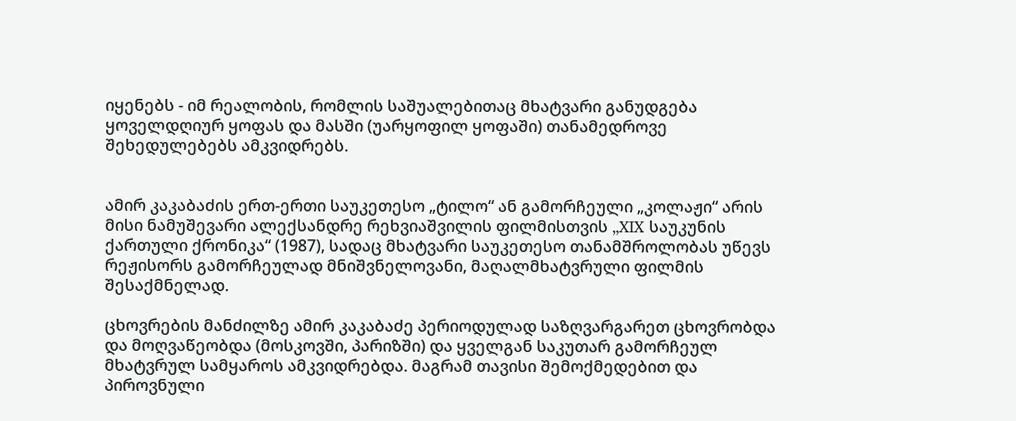იყენებს - იმ რეალობის, რომლის საშუალებითაც მხატვარი განუდგება ყოველდღიურ ყოფას და მასში (უარყოფილ ყოფაში) თანამედროვე შეხედულებებს ამკვიდრებს.


ამირ კაკაბაძის ერთ-ერთი საუკეთესო „ტილო“ ან გამორჩეული „კოლაჟი“ არის მისი ნამუშევარი ალექსანდრე რეხვიაშვილის ფილმისთვის „XIX საუკუნის ქართული ქრონიკა“ (1987), სადაც მხატვარი საუკეთესო თანამშროლობას უწევს რეჟისორს გამორჩეულად მნიშვნელოვანი, მაღალმხატვრული ფილმის შესაქმნელად.

ცხოვრების მანძილზე ამირ კაკაბაძე პერიოდულად საზღვარგარეთ ცხოვრობდა და მოღვაწეობდა (მოსკოვში, პარიზში) და ყველგან საკუთარ გამორჩეულ მხატვრულ სამყაროს ამკვიდრებდა. მაგრამ თავისი შემოქმედებით და პიროვნული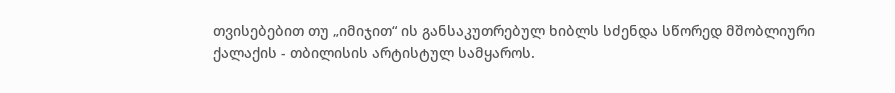თვისებებით თუ „იმიჯით“ ის განსაკუთრებულ ხიბლს სძენდა სწორედ მშობლიური ქალაქის - თბილისის არტისტულ სამყაროს.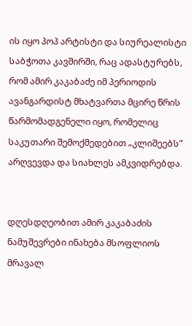ის იყო პოპ არტისტი და სიურეალისტი საბჭოთა კავშირში, რაც ადასტურებს, რომ ამირ კაკაბაძე იმ პერიოდის ავანგარდისტ მხატვართა მცირე წრის წარმომადგენელი იყო, რომელიც საკუთარი შემოქმედებით „კლიშეებს“ არღვევდა და სიახლეს ამკვიდრებდა.


დღესდღეობით ამირ კაკაბაძის ნამუშევრები ინახება მსოფლიოს მრავალ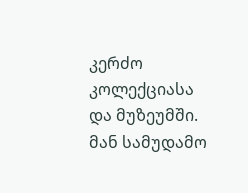კერძო კოლექციასა და მუზეუმში. მან სამუდამო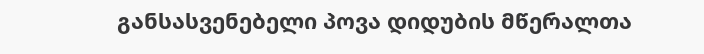განსასვენებელი პოვა დიდუბის მწერალთა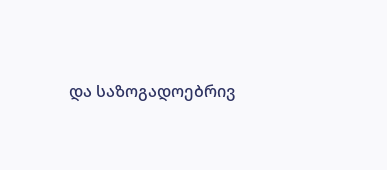და საზოგადოებრივ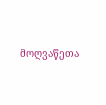მოღვაწეთა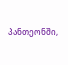პანთეონში,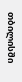თბილისში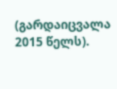(გარდაიცვალა 2015 წელს).